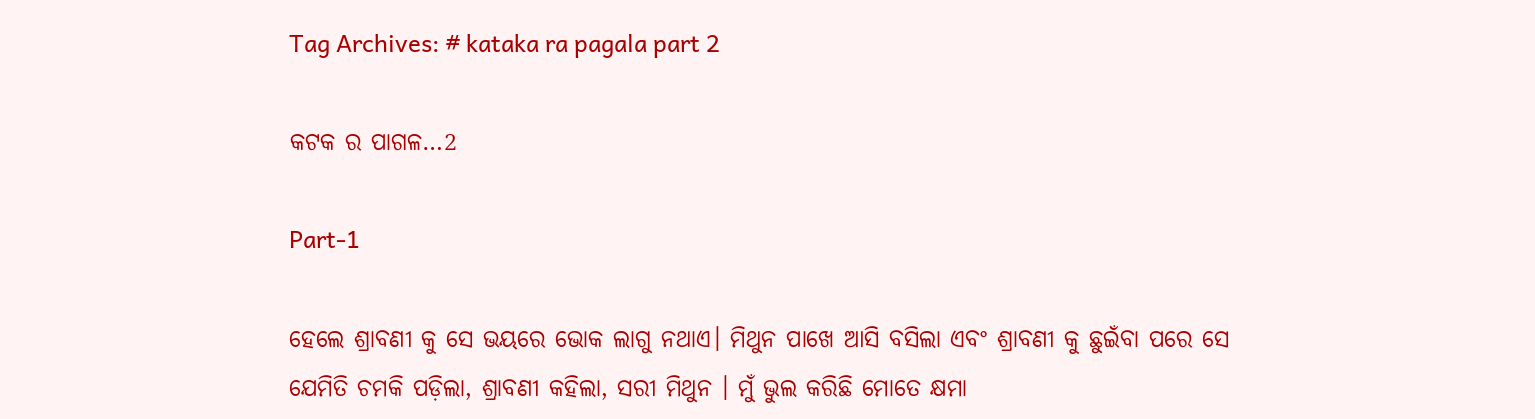Tag Archives: # kataka ra pagala part 2

କଟକ ର ପାଗଳ…2

Part-1

ହେଲେ ଶ୍ରାବଣୀ କୁ ସେ ଭୟରେ ଭୋକ ଲାଗୁ ନଥାଏ। ମିଥୁନ ପାଖେ ଆସି ବସିଲା ଏବଂ ଶ୍ରାବଣୀ କୁ ଛୁଇଁବା ପରେ ସେ ଯେମିତି ଚମକି ପଡ଼ିଲା, ଶ୍ରାବଣୀ କହିଲା, ସରୀ ମିଥୁନ । ମୁଁ ଭୁଲ କରିଛି ମୋତେ କ୍ଷମା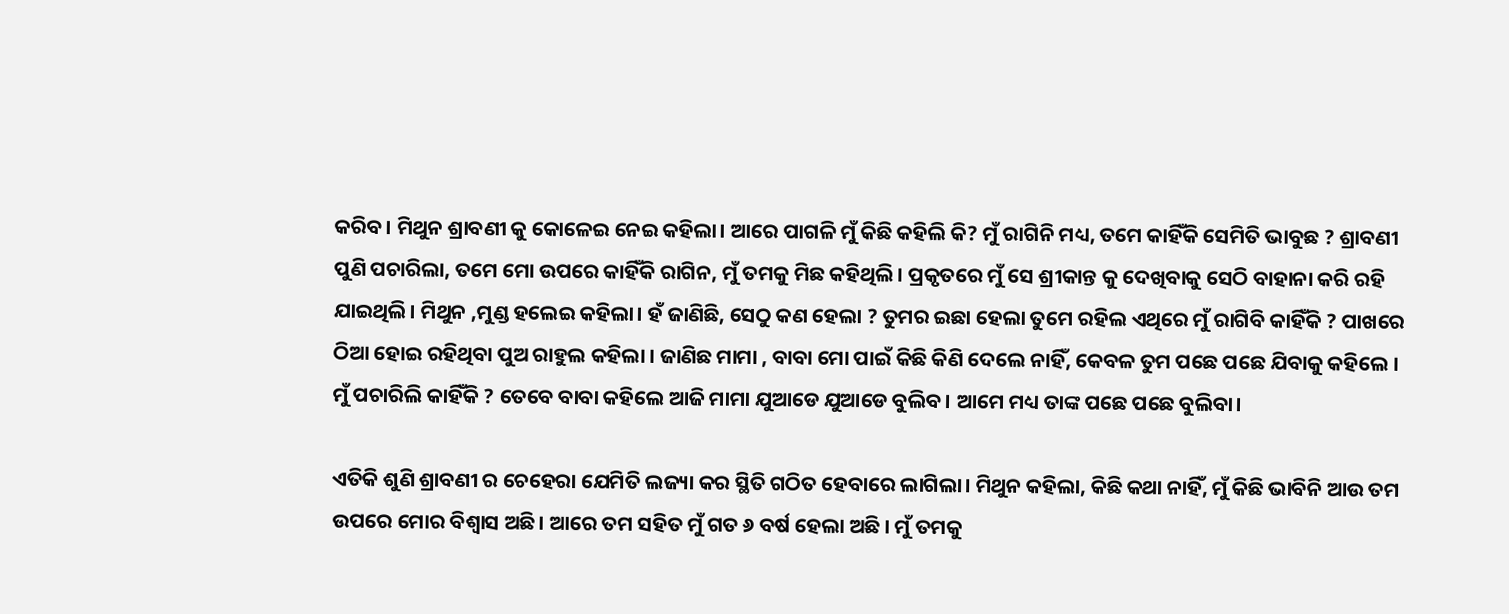କରିବ। ମିଥୁନ ଶ୍ରାବଣୀ କୁ କୋଳେଇ ନେଇ କହିଲା। ଆରେ ପାଗଳି ମୁଁ କିଛି କହିଲି କି? ମୁଁ ରାଗିନି ମଧ୍ୟ, ତମେ କାହିଁକି ସେମିତି ଭାବୁଛ ? ଶ୍ରାବଣୀ ପୁଣି ପଚାରିଲା, ତମେ ମୋ ଉପରେ କାହିଁକି ରାଗିନ, ମୁଁ ତମକୁ ମିଛ କହିଥିଲି। ପ୍ରକୃତରେ ମୁଁ ସେ ଶ୍ରୀକାନ୍ତ କୁ ଦେଖିବାକୁ ସେଠି ବାହାନା କରି ରହି ଯାଇଥିଲି। ମିଥୁନ ,ମୁଣ୍ଡ ହଲେଇ କହିଲା। ହଁ ଜାଣିଛି, ସେଠୁ କଣ ହେଲା ? ତୁମର ଇଛା ହେଲା ତୁମେ ରହିଲ ଏଥିରେ ମୁଁ ରାଗିବି କାହିଁକି ? ପାଖରେ ଠିଆ ହୋଇ ରହିଥିବା ପୁଅ ରାହୁଲ କହିଲା । ଜାଣିଛ ମାମା , ବାବା ମୋ ପାଇଁ କିଛି କିଣି ଦେଲେ ନାହିଁ, କେବଳ ତୁମ ପଛେ ପଛେ ଯିବାକୁ କହିଲେ । ମୁଁ ପଚାରିଲି କାହିଁକି ? ତେବେ ବାବା କହିଲେ ଆଜି ମାମା ଯୁଆଡେ ଯୁଆଡେ ବୁଲିବ। ଆମେ ମଧ୍ୟ ତାଙ୍କ ପଛେ ପଛେ ବୁଲିବା।

ଏତିକି ଶୁଣି ଶ୍ରାବଣୀ ର ଚେହେରା ଯେମିତି ଲଜ୍ୟା କର ସ୍ଥିତି ଗଠିତ ହେବାରେ ଲାଗିଲା। ମିଥୁନ କହିଲା, କିଛି କଥା ନାହିଁ, ମୁଁ କିଛି ଭାବିନି ଆଉ ତମ ଉପରେ ମୋର ବିଶ୍ବାସ ଅଛି। ଆରେ ତମ ସହିତ ମୁଁ ଗତ ୬ ବର୍ଷ ହେଲା ଅଛି । ମୁଁ ତମକୁ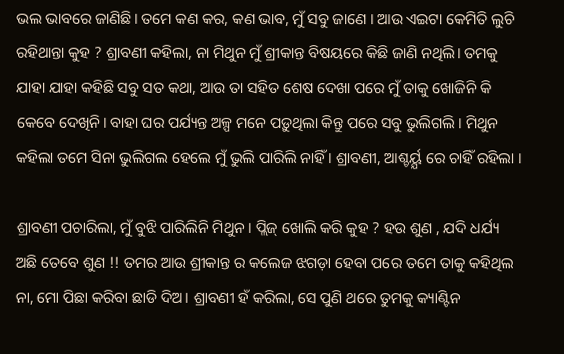ଭଲ ଭାବରେ ଜାଣିଛି। ତମେ କଣ କର, କଣ ଭାବ, ମୁଁ ସବୁ ଜାଣେ । ଆଉ ଏଇଟା କେମିତି ଲୁଚି ରହିଥାନ୍ତା କୁହ ? ଶ୍ରାବଣୀ କହିଲା, ନା ମିଥୁନ ମୁଁ ଶ୍ରୀକାନ୍ତ ବିଷୟରେ କିଛି ଜାଣି ନଥିଲି। ତମକୁ ଯାହା ଯାହା କହିଛି ସବୁ ସତ କଥା, ଆଉ ତା ସହିତ ଶେଷ ଦେଖା ପରେ ମୁଁ ତାକୁ ଖୋଜିନି କି କେବେ ଦେଖିନି। ବାହା ଘର ପର୍ଯ୍ୟନ୍ତ ଅଳ୍ପ ମନେ ପଡ଼ୁଥିଲା କିନ୍ତୁ ପରେ ସବୁ ଭୁଲିଗଲି । ମିଥୁନ କହିଲା ତମେ ସିନା ଭୁଲିଗଲ ହେଲେ ମୁଁ ଭୁଲି ପାରିଲି ନାହିଁ । ଶ୍ରାବଣୀ, ଆଶ୍ଚର୍ୟ୍ଯ ରେ ଚାହିଁ ରହିଲା ।

ଶ୍ରାବଣୀ ପଚାରିଲା, ମୁଁ ବୁଝି ପାରିଲିନି ମିଥୁନ । ପ୍ଲିଜ୍ ଖୋଲି କରି କୁହ ? ହଉ ଶୁଣ , ଯଦି ଧର୍ଯ୍ୟ ଅଛି ତେବେ ଶୁଣ !! ତମର ଆଉ ଶ୍ରୀକାନ୍ତ ର କଲେଜ ଝଗଡ଼ା ହେବା ପରେ ତମେ ତାକୁ କହିଥିଲ ନା, ମୋ ପିଛା କରିବା ଛାଡି ଦିଅ। ଶ୍ରାବଣୀ ହଁ କରିଲା, ସେ ପୁଣି ଥରେ ତୁମକୁ କ୍ୟାଣ୍ଟିନ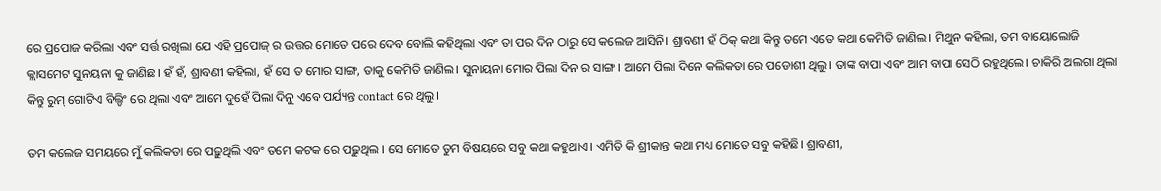ରେ ପ୍ରପୋଜ କରିଲା ଏବଂ ସର୍ତ୍ତ ରଖିଲା ଯେ ଏହି ପ୍ରପୋଜ୍ ର ଉତ୍ତର ମୋତେ ପରେ ଦେବ ବୋଲି କହିଥିଲା ଏବଂ ତା ପର ଦିନ ଠାରୁ ସେ କଲେଜ ଆସିନି। ଶ୍ରାବଣୀ ହଁ ଠିକ୍ କଥା କିନ୍ତୁ ତମେ ଏତେ କଥା କେମିତି ଜାଣିଲ। ମିଥୁନ କହିଲା, ତମ ବାୟୋଲୋଜି କ୍ଲାସମେଟ ସୁନୟନା କୁ ଜାଣିଛ। ହଁ ହଁ, ଶ୍ରାବଣୀ କହିଲା, ହଁ ସେ ତ ମୋର ସାଙ୍ଗ, ତାକୁ କେମିତି ଜାଣିଲ। ସୁନାୟନା ମୋର ପିଲା ଦିନ ର ସାଙ୍ଗ। ଆମେ ପିଲା ଦିନେ କଲିକତା ରେ ପଡୋଶୀ ଥିଲୁ। ତାଙ୍କ ବାପା ଏବଂ ଆମ ବାପା ସେଠି ରହୁଥିଲେ। ଚାକିରି ଅଲଗା ଥିଲା କିନ୍ତୁ ରୁମ୍ ଗୋଟିଏ ବିଲ୍ଡିଂ ରେ ଥିଲା ଏବଂ ଆମେ ଦୁହେଁ ପିଲା ଦିନୁ ଏବେ ପର୍ଯ୍ୟନ୍ତ contact ରେ ଥିଲୁ।

ତମ କଲେଜ ସମୟରେ ମୁଁ କଲିକତା ରେ ପଢ଼ୁଥିଲି ଏବଂ ତମେ କଟକ ରେ ପଢ଼ୁଥିଲ । ସେ ମୋତେ ତୁମ ବିଷୟରେ ସବୁ କଥା କହୁଥାଏ। ଏମିତି କି ଶ୍ରୀକାନ୍ତ କଥା ମଧ୍ୟ ମୋତେ ସବୁ କହିଛି। ଶ୍ରାବଣୀ,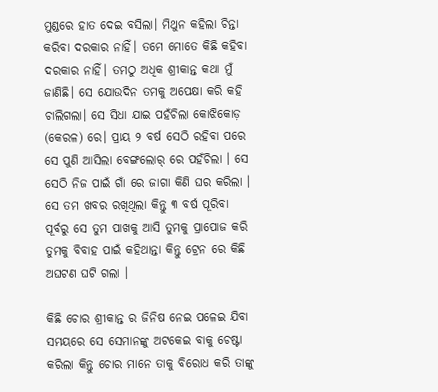ମୁଣ୍ଡରେ ହାତ ଦେଇ ବସିଲା। ମିଥୁନ କହିଲା ଚିନ୍ତା କରିବା ଦରକାର ନାହିଁ। ତମେ ମୋତେ କିଛି କହିବା ଦରକାର ନାହିଁ। ତମଠୁ ଅଧିକ ଶ୍ରୀକାନ୍ତ କଥା ମୁଁ ଜାଣିଛି। ସେ ଯୋଉଦିନ ତମକୁ ଅପେକ୍ଷା କରି କହି ଚାଲିଗଲା। ସେ ସିଧା ଯାଇ ପହଁଚିଲା କୋଝିକୋଡ଼ (କେରଳ) ରେ। ପ୍ରାୟ ୨ ବର୍ଷ ସେଠି ରହିବା ପରେ ସେ ପୁଣି ଆସିଲା ବେଙ୍ଗଲୋର୍ ରେ ପହଁଚିଲା । ସେ ସେଠି ନିଜ ପାଇଁ ଗାଁ ରେ ଜାଗା କିଣି ଘର କରିଲା । ସେ ତମ ଖବର ରଖିଥିଲା କିନ୍ତୁ ୩ ବର୍ଷ ପୂରିବା ପୂର୍ବରୁ ସେ ତୁମ ପାଖକୁ ଆସି ତୁମକୁ ପ୍ରାପୋଜ କରି ତୁମକୁ ବିବାହ ପାଇଁ କହିଥାନ୍ତା କିନ୍ତୁ ଟ୍ରେନ ରେ କିଛି ଅଘଟଣ ଘଟି ଗଲା ।

କିଛି ଚୋର ଶ୍ରୀକାନ୍ତ ର ଜିନିଷ ନେଇ ପଳେଇ ଯିବା ସମୟରେ ସେ ସେମାନଙ୍କୁ ଅଟକେଇ ବାକୁ ଚେଷ୍ଟା କରିଲା କିନ୍ତୁ ଚୋର ମାନେ ତାକୁ ବିରୋଧ କରି ତାଙ୍କୁ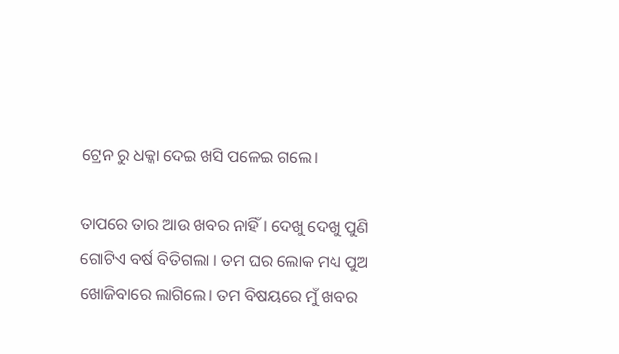ଟ୍ରେନ ରୁ ଧକ୍କା ଦେଇ ଖସି ପଳେଇ ଗଲେ।

ତାପରେ ତାର ଆଉ ଖବର ନାହିଁ । ଦେଖୁ ଦେଖୁ ପୁଣି ଗୋଟିଏ ବର୍ଷ ବିତିଗଲା । ତମ ଘର ଲୋକ ମଧ୍ୟ ପୁଅ ଖୋଜିବାରେ ଲାଗିଲେ। ତମ ବିଷୟରେ ମୁଁ ଖବର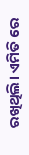ରଖିଥିଲି। ଏମିତି ରେ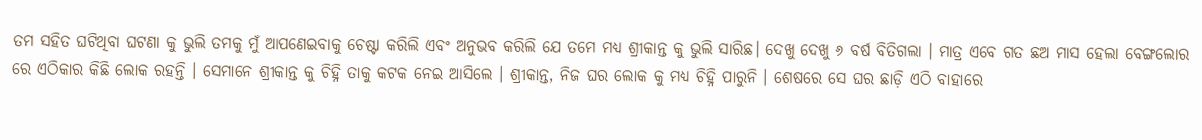ତମ ସହିତ ଘଟିଥିବା ଘଟଣା କୁ ଭୁଲି ତମକୁ ମୁଁ ଆପଣେଇବାକୁ ଚେଷ୍ଟା କରିଲି ଏବଂ ଅନୁଭବ କରିଲି ଯେ ତମେ ମଧ୍ୟ ଶ୍ରୀକାନ୍ତ କୁ ଭୁଲି ସାରିଛ। ଦେଖୁ ଦେଖୁ ୬ ବର୍ଷ ବିତିଗଲା । ମାତ୍ର ଏବେ ଗତ ଛଅ ମାସ ହେଲା ବେଙ୍ଗଲୋର ରେ ଏଠିକାର କିଛି ଲୋକ ରହନ୍ତି । ସେମାନେ ଶ୍ରୀକାନ୍ତ କୁ ଚିହ୍ନି ତାକୁ କଟକ ନେଇ ଆସିଲେ । ଶ୍ରୀକାନ୍ତ, ନିଜ ଘର ଲୋକ କୁ ମଧ୍ୟ ଚିହ୍ନି ପାରୁନି । ଶେଷରେ ସେ ଘର ଛାଡ଼ି ଏଠି ବାହାରେ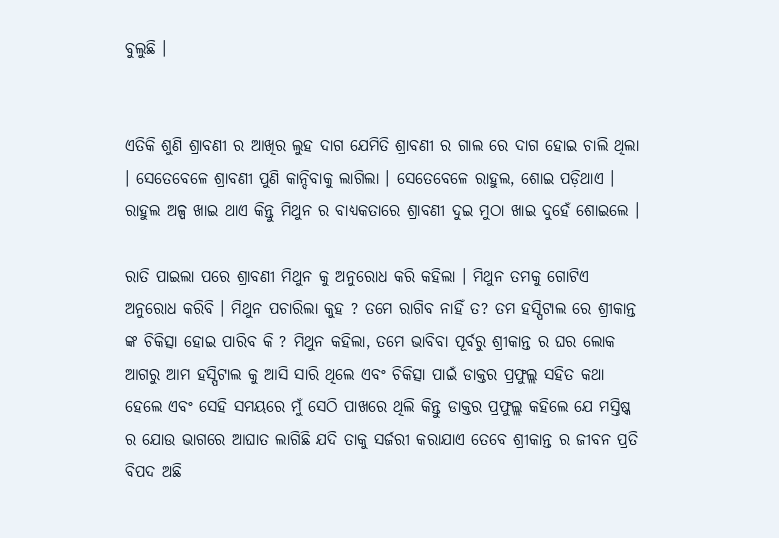ବୁଲୁଛି ।


ଏତିକି ଶୁଣି ଶ୍ରାବଣୀ ର ଆଖିର ଲୁହ ଦାଗ ଯେମିତି ଶ୍ରାବଣୀ ର ଗାଲ ରେ ଦାଗ ହୋଇ ଚାଲି ଥିଲା । ସେତେବେଳେ ଶ୍ରାବଣୀ ପୁଣି କାନ୍ଦିବାକୁ ଲାଗିଲା । ସେତେବେଳେ ରାହୁଲ, ଶୋଇ ପଡ଼ିଥାଏ । ରାହୁଲ ଅଳ୍ପ ଖାଇ ଥାଏ କିନ୍ତୁ ମିଥୁନ ର ବାଧ୍ୟକତାରେ ଶ୍ରାବଣୀ ଦୁଇ ମୁଠା ଖାଇ ଦୁହେଁ ଶୋଇଲେ ।

ରାତି ପାଇଲା ପରେ ଶ୍ରାବଣୀ ମିଥୁନ କୁ ଅନୁରୋଧ କରି କହିଲା । ମିଥୁନ ତମକୁ ଗୋଟିଏ ଅନୁରୋଧ କରିବି । ମିଥୁନ ପଚାରିଲା କୁହ ? ତମେ ରାଗିବ ନାହିଁ ତ? ତମ ହସ୍ପିଟାଲ ରେ ଶ୍ରୀକାନ୍ତ ଙ୍କ ଚିକିତ୍ସା ହୋଇ ପାରିବ କି ? ମିଥୁନ କହିଲା, ତମେ ଭାବିବା ପୂର୍ବରୁ ଶ୍ରୀକାନ୍ତ ର ଘର ଲୋକ ଆଗରୁ ଆମ ହସ୍ପିଟାଲ କୁ ଆସି ସାରି ଥିଲେ ଏବଂ ଚିକିତ୍ସା ପାଇଁ ଡାକ୍ତର ପ୍ରଫୁଲ୍ଲ ସହିତ କଥା ହେଲେ ଏବଂ ସେହି ସମୟରେ ମୁଁ ସେଠି ପାଖରେ ଥିଲି କିନ୍ତୁ ଡାକ୍ତର ପ୍ରଫୁଲ୍ଲ କହିଲେ ଯେ ମସ୍ତିଷ୍କ ର ଯୋଉ ଭାଗରେ ଆଘାତ ଲାଗିଛି ଯଦି ତାକୁ ସର୍ଜରୀ କରାଯାଏ ତେବେ ଶ୍ରୀକାନ୍ତ ର ଜୀବନ ପ୍ରତି ବିପଦ ଅଛି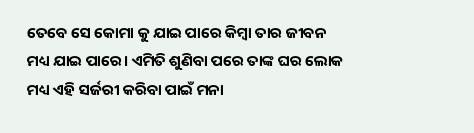ତେବେ ସେ କୋମା କୁ ଯାଇ ପାରେ କିମ୍ବା ତାର ଜୀବନ ମଧ୍ୟ ଯାଇ ପାରେ। ଏମିତି ଶୁଣିବା ପରେ ତାଙ୍କ ଘର ଲୋକ ମଧ୍ୟ ଏହି ସର୍ଜରୀ କରିବା ପାଇଁ ମନା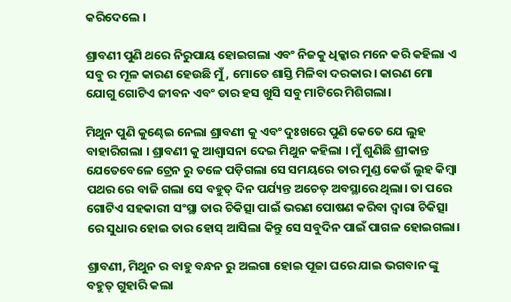କରିଦେଲେ ।

ଶ୍ରାବଣୀ ପୁଣି ଥରେ ନିରୁପାୟ ହୋଇଗଲା ଏବଂ ନିଜକୁ ଧିକ୍କାର ମନେ କରି କହିଲା ଏ ସବୁ ର ମୂଳ କାରଣ ହେଉଛି ମୁଁ, ମୋତେ ଶାସ୍ତି ମିଳିବା ଦରକାର। କାରଣ ମୋ ଯୋଗୁ ଗୋଟିଏ ଜୀବନ ଏବଂ ତାର ହସ ଖୁସି ସବୁ ମାଟିରେ ମିଶିଗଲା।

ମିଥୁନ ପୁଣି କୁଣ୍ଢେଇ ନେଲା ଶ୍ରାବଣୀ କୁ ଏବଂ ଦୁଃଖରେ ପୁଣି କେତେ ଯେ ଲୁହ ବାହାରିଗଲା । ଶ୍ରାବଣୀ କୁ ଆଶ୍ଵାସନା ଦେଇ ମିଥୁନ କହିଲା । ମୁଁ ଶୁଣିଛି ଶ୍ରୀକାନ୍ତ ଯେତେବେଳେ ଟ୍ରେନ ରୁ ତଳେ ପଡ଼ିଗଲା ସେ ସମୟରେ ତାର ମୁଣ୍ଡ କେଉଁ ଲୁହ କିମ୍ବା ପଥର ରେ ବାଜି ଗଲା ସେ ବହୁତ୍ ଦିନ ପର୍ଯ୍ୟନ୍ତ ଅଚେତ୍ ଅବସ୍ଥାରେ ଥିଲା। ତା ପରେ ଗୋଟିଏ ସହକାରୀ ସଂସ୍ଥା ତାର ଚିକିତ୍ସା ପାଇଁ ଭରଣ ପୋଷଣ କରିବା ଦ୍ୱାରା ଚିକିତ୍ସା ରେ ସୁଧାର ହୋଇ ତାର ହୋସ୍ ଆସିଲା କିନ୍ତୁ ସେ ସବୁଦିନ ପାଇଁ ପାଗଳ ହୋଇଗଲା।

ଶ୍ରାବଣୀ, ମିଥୁନ ର ବାହୁ ବନ୍ଧନ ରୁ ଅଲଗା ହୋଇ ପୂଜା ଘରେ ଯାଇ ଭଗବାନ ଙ୍କୁ ବହୁତ୍ ଗୁହାରି କଲା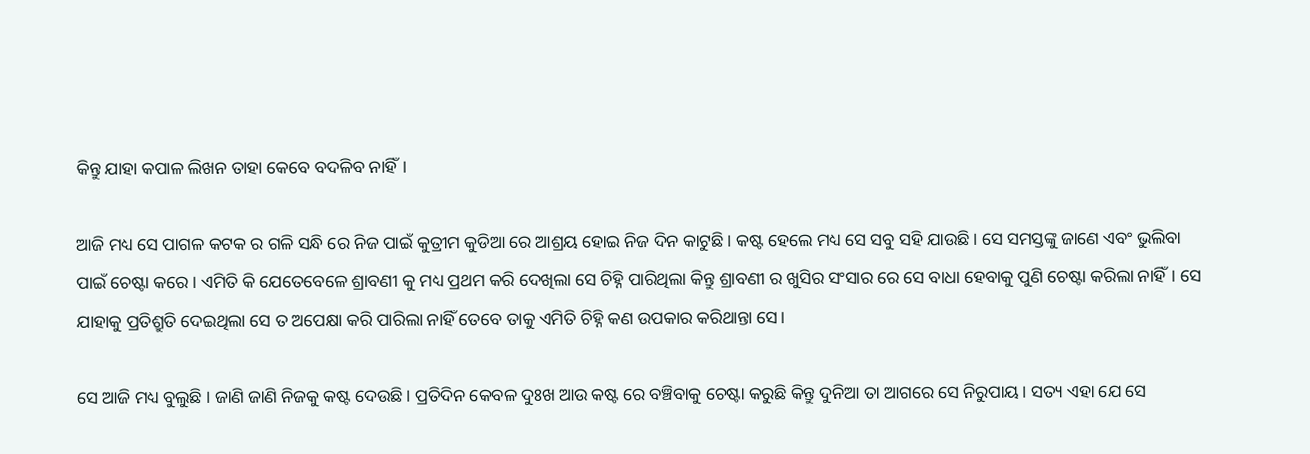କିନ୍ତୁ ଯାହା କପାଳ ଲିଖନ ତାହା କେବେ ବଦଳିବ ନାହିଁ।

ଆଜି ମଧ୍ୟ ସେ ପାଗଳ କଟକ ର ଗଳି ସନ୍ଧି ରେ ନିଜ ପାଇଁ କୁତ୍ରୀମ କୁଡିଆ ରେ ଆଶ୍ରୟ ହୋଇ ନିଜ ଦିନ କାଟୁଛି। କଷ୍ଟ ହେଲେ ମଧ୍ୟ ସେ ସବୁ ସହି ଯାଉଛି। ସେ ସମସ୍ତଙ୍କୁ ଜାଣେ ଏବଂ ଭୁଲିବା ପାଇଁ ଚେଷ୍ଟା କରେ। ଏମିତି କି ଯେତେବେଳେ ଶ୍ରାବଣୀ କୁ ମଧ୍ୟ ପ୍ରଥମ କରି ଦେଖିଲା ସେ ଚିହ୍ନି ପାରିଥିଲା କିନ୍ତୁ ଶ୍ରାବଣୀ ର ଖୁସିର ସଂସାର ରେ ସେ ବାଧା ହେବାକୁ ପୁଣି ଚେଷ୍ଟା କରିଲା ନାହିଁ। ସେ ଯାହାକୁ ପ୍ରତିଶ୍ରୁତି ଦେଇଥିଲା ସେ ତ ଅପେକ୍ଷା କରି ପାରିଲା ନାହିଁ ତେବେ ତାକୁ ଏମିତି ଚିହ୍ନି କଣ ଉପକାର କରିଥାନ୍ତା ସେ।

ସେ ଆଜି ମଧ୍ୟ ବୁଲୁଛି । ଜାଣି ଜାଣି ନିଜକୁ କଷ୍ଟ ଦେଉଛି। ପ୍ରତିଦିନ କେବଳ ଦୁଃଖ ଆଉ କଷ୍ଟ ରେ ବଞ୍ଚିବାକୁ ଚେଷ୍ଟା କରୁଛି କିନ୍ତୁ ଦୁନିଆ ତା ଆଗରେ ସେ ନିରୁପାୟ। ସତ୍ୟ ଏହା ଯେ ସେ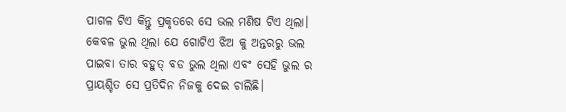ପାଗଳ ଟିଏ କିନ୍ତୁ ପ୍ରକୃତରେ ସେ ଭଲ ମଣିଷ ଟିଏ ଥିଲା। କେବଳ ଭୁଲ ଥିଲା ଯେ ଗୋଟିଏ ଝିଅ କୁ ଅନ୍ତରରୁ ଭଲ ପାଇବା ତାର ବହୁତ୍ ବଡ ଭୁଲ ଥିଲା ଏବଂ ସେହି ଭୁଲ ର ପ୍ରାୟଶ୍ଚିତ ସେ ପ୍ରତିଦିନ ନିଜକୁ ଦେଇ ଚାଲିଛି।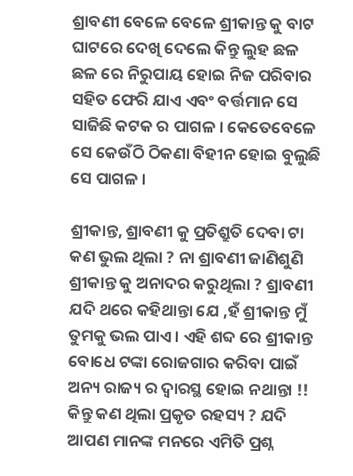ଶ୍ରାବଣୀ ବେଳେ ବେଳେ ଶ୍ରୀକାନ୍ତ କୁ ବାଟ ଘାଟରେ ଦେଖି ଦେଲେ କିନ୍ତୁ ଲୁହ ଛଳ ଛଳ ରେ ନିରୁପାୟ ହୋଇ ନିଜ ପରିବାର ସହିତ ଫେରି ଯାଏ ଏବଂ ବର୍ତ୍ତମାନ ସେ ସାଜିଛି କଟକ ର ପାଗଳ । କେତେବେଳେ ସେ କେଉଁଠି ଠିକଣା ବିହୀନ ହୋଇ ବୁଲୁଛି ସେ ପାଗଳ ।

ଶ୍ରୀକାନ୍ତ, ଶ୍ରାବଣୀ କୁ ପ୍ରତିଶ୍ରୁତି ଦେବା ଟା କଣ ଭୁଲ ଥିଲା ? ନା ଶ୍ରାବଣୀ ଜାଣିଶୁଣି ଶ୍ରୀକାନ୍ତ କୁ ଅନାଦର କରୁଥିଲା ? ଶ୍ରାବଣୀ ଯଦି ଥରେ କହିଥାନ୍ତା ଯେ ,ହଁ ଶ୍ରୀକାନ୍ତ ମୁଁ ତୁମକୁ ଭଲ ପାଏ । ଏହି ଶବ୍ଦ ରେ ଶ୍ରୀକାନ୍ତ ବୋଧେ ଟଙ୍କା ରୋଜଗାର କରିବା ପାଇଁ ଅନ୍ୟ ରାଜ୍ୟ ର ଦ୍ବାରସ୍ଥ ହୋଇ ନଥାନ୍ତା !! କିନ୍ତୁ କଣ ଥିଲା ପ୍ରକୃତ ରହସ୍ୟ ? ଯଦି ଆପଣ ମାନଙ୍କ ମନରେ ଏମିତି ପ୍ରଶ୍ନ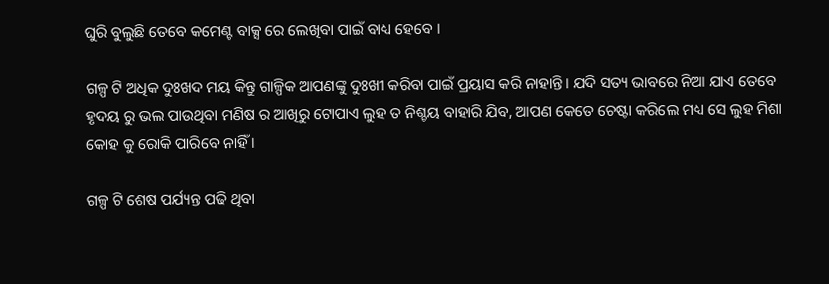ଘୁରି ବୁଲୁଛି ତେବେ କମେଣ୍ଟ ବାକ୍ସ ରେ ଲେଖିବା ପାଇଁ ବାଧ୍ୟ ହେବେ ।

ଗଳ୍ପ ଟି ଅଧିକ ଦୁଃଖଦ ମୟ କିନ୍ତୁ ଗାଳ୍ପିକ ଆପଣଙ୍କୁ ଦୁଃଖୀ କରିବା ପାଇଁ ପ୍ରୟାସ କରି ନାହାନ୍ତି। ଯଦି ସତ୍ୟ ଭାବରେ ନିଆ ଯାଏ ତେବେ ହୃଦୟ ରୁ ଭଲ ପାଉଥିବା ମଣିଷ ର ଆଖିରୁ ଟୋପାଏ ଲୁହ ତ ନିଶ୍ଚୟ ବାହାରି ଯିବ, ଆପଣ କେତେ ଚେଷ୍ଟା କରିଲେ ମଧ୍ୟ ସେ ଲୁହ ମିଶା କୋହ କୁ ରୋକି ପାରିବେ ନାହିଁ ।

ଗଳ୍ପ ଟି ଶେଷ ପର୍ଯ୍ୟନ୍ତ ପଢି ଥିବା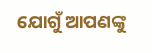ଯୋଗୁଁ ଆପଣଙ୍କୁ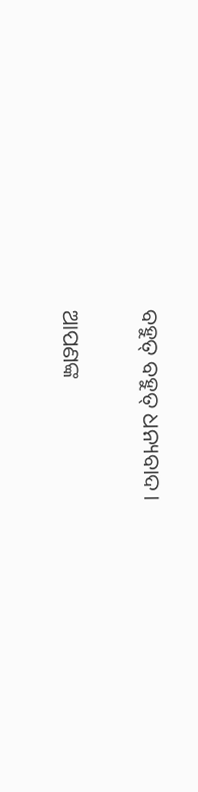ବହୁତ୍ ବହୁତ୍ ଧନ୍ୟବାଦ।

ଆପଣଙ୍କ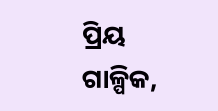ପ୍ରିୟ ଗାଳ୍ପିକ,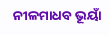ନୀଳମାଧବ ଭୂୟାଁ